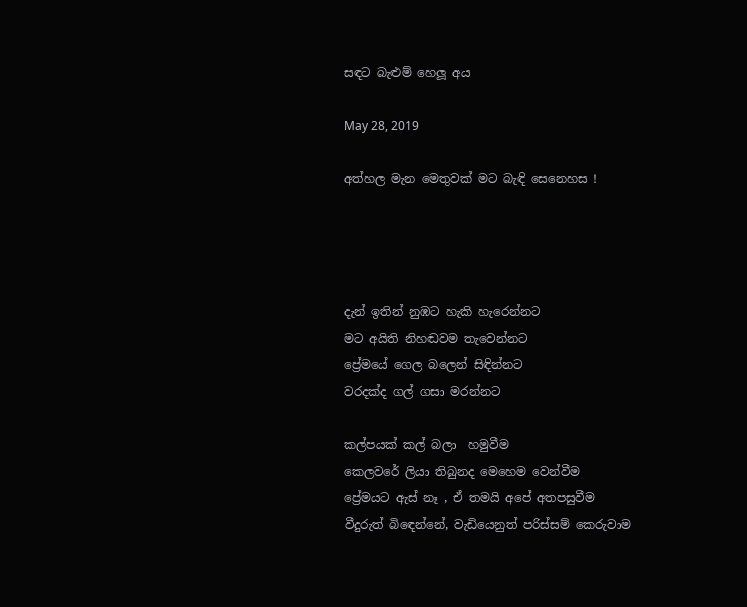සඳට බැළුම් හෙලූ අය

May 28, 2019

අත්හල මැන මෙතුවක් මට බැඳි සෙනෙහස !




දැන් ඉතින් නුඹට හැකි හැරෙන්නට
මට අයිති නිහඬවම තැවෙන්නට
ප්‍රේමයේ ගෙල බලෙන් සිඳින්නට
වරදක්ද ගල් ගසා මරන්නට

කල්පයක් කල් බලා  හමුවීම
කෙලවරේ ලියා තිබුනද මෙහෙම වෙන්වීම
ප්‍රේමයට ඇස් නෑ , ඒ තමයි අපේ අතපසුවීම
වීදුරුත් බිඳෙන්නේ, වැඩියෙනුත් පරිස්සම් කෙරුවාම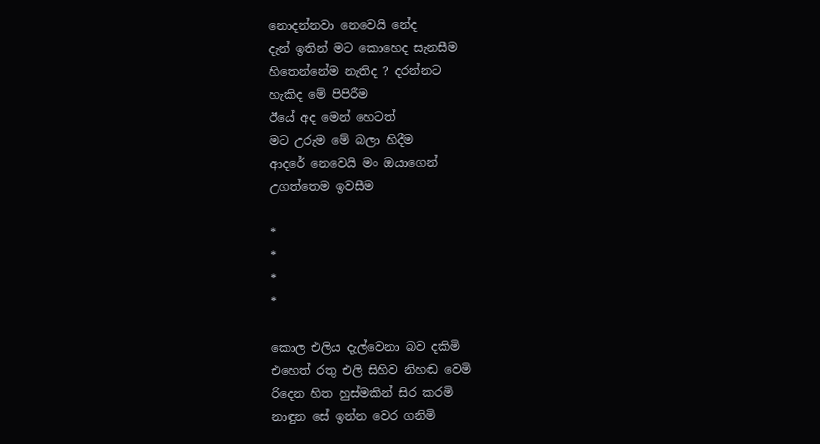නොදන්නවා නෙවෙයි නේද
දැන් ඉතින් මට කොහෙද සැනසීම
හිතෙන්නේම නැතිද ? දරන්නට
හැකිද මේ පිපිරීම
ඊයේ අද මෙන් හෙටත්
මට උරුම මේ බලා හිදීම
ආදරේ නෙවෙයි මං ඔයාගෙන්
උගත්තෙම ඉවසීම

*
*
*
*

කොල එලිය දැල්වෙනා බව දකිමි
එහෙත් රතු එලි සිහිව නිහඬ වෙමි
රිදෙන හිත හුස්මකින් සිර කරමි
නාඳුන සේ ඉන්න වෙර ගනිමි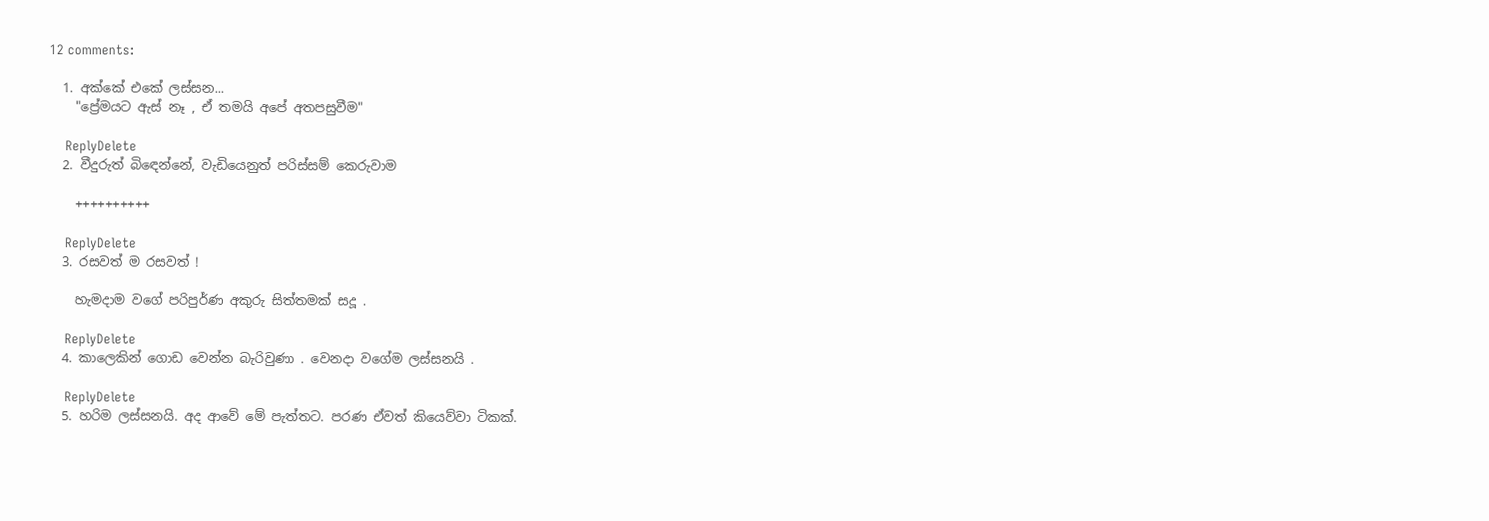12 comments:

  1. අක්කේ එකේ ලස්සන...
    "ප්‍රේමයට ඇස් නෑ , ඒ තමයි අපේ අතපසුවීම"

    ReplyDelete
  2. වීදුරුත් බිඳෙන්නේ, වැඩියෙනුත් පරිස්සම් කෙරුවාම

    ++++++++++

    ReplyDelete
  3. රසවත් ම රසවත් !

    හැමදාම වගේ පරිපුර්ණ අකුරු සිත්තමක් සදූ .

    ReplyDelete
  4. කාලෙකින් ගොඩ වෙන්න බැරිවුණා . වෙනදා වගේම ලස්සනයි .

    ReplyDelete
  5. හරිම ලස්සනයි. අද ආවේ මේ පැත්තට. පරණ ඒවත් කියෙව්වා ටිකක්.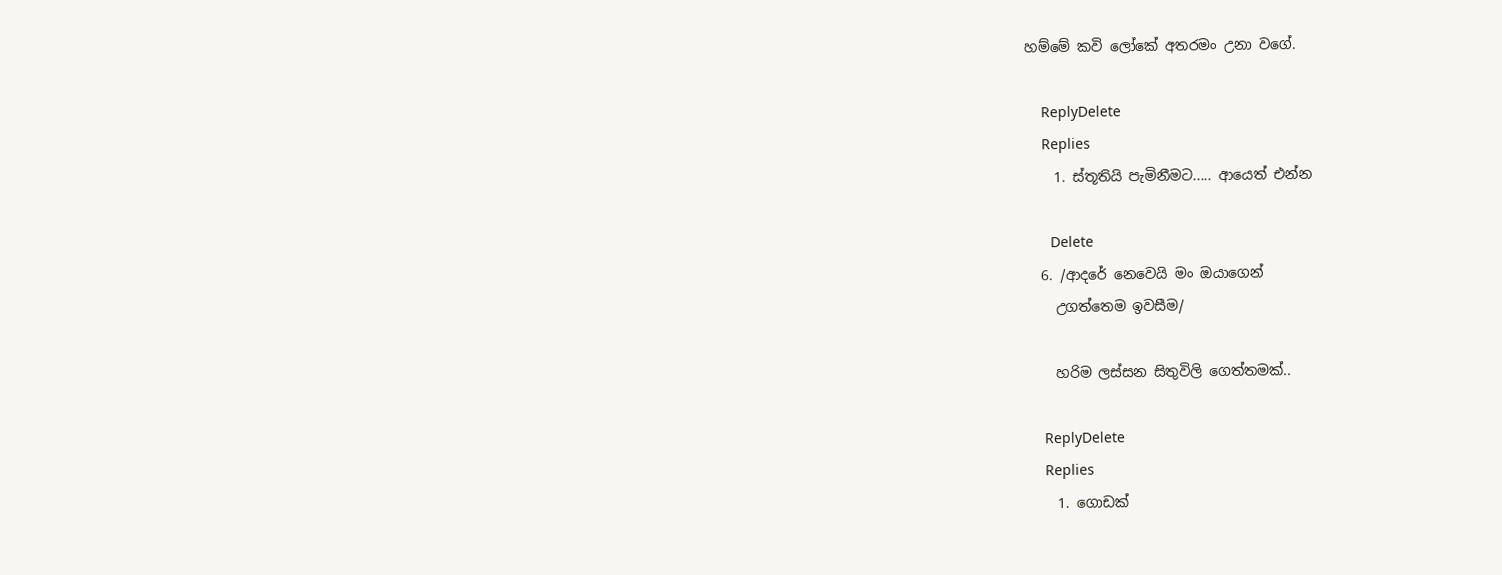හම්මේ කවි ලෝකේ අතරමං උනා වගේ.

    ReplyDelete
    Replies
    1. ස්තූතියි පැමිනීමට..... ආයෙත් එන්න

      Delete
  6. /ආදරේ නෙවෙයි මං ඔයාගෙන්
    උගත්තෙම ඉවසීම/

    හරිම ලස්සන සිතුවිලි ගෙත්තමක්..

    ReplyDelete
    Replies
    1. ගොඩක්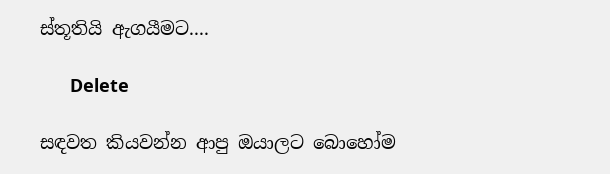ස්තූතියි ඇගයීමට....

      Delete

සඳවත කියවන්න ආපු ඔයාලට බොහෝම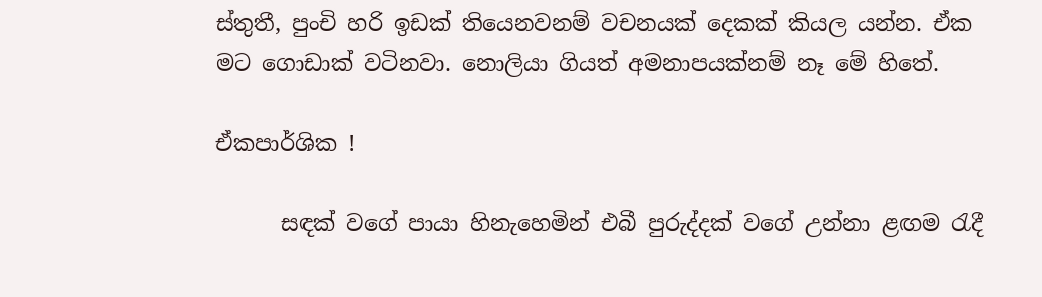ස්තුතී, පුංචි හරි ඉඩක් තියෙනවනම් වචනයක් දෙකක් කියල යන්න. ඒක මට ගොඩාක් වටිනවා. නොලියා ගියත් අමනාපයක්නම් නෑ මේ හිතේ.

ඒකපාර්ශික !

      සඳක් වගේ පායා හිනැහෙමින් එබී පුරුද්දක් වගේ උන්නා ළඟම රැදී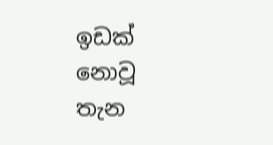ඉඩක් නොවූ තැන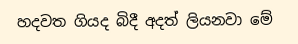හදවත ගියද බිදී අදත් ලියනවා මේ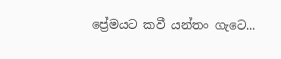ප්‍රේමයට කවී යන්තං ගැටෙ...